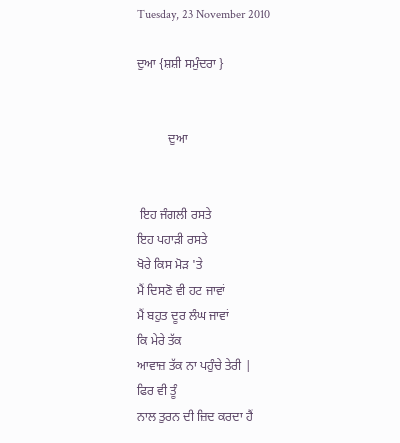Tuesday, 23 November 2010

ਦੁਆ {ਸ਼ਸ਼ੀ ਸਮੁੰਦਰਾ }


          ਦੁਆ


 ਇਹ ਜੰਗਲੀ ਰਸਤੇ
ਇਹ ਪਹਾੜੀ ਰਸਤੇ
ਖੋਰੇ ਕਿਸ ਮੋੜ 'ਤੇ
ਮੈਂ ਦਿਸਣੋ ਵੀ ਹਟ ਜਾਵਾਂ
ਮੈਂ ਬਹੁਤ ਦੂਰ ਲੰਘ ਜਾਵਾਂ
ਕਿ ਮੇਰੇ ਤੱਕ
ਆਵਾਜ਼ ਤੱਕ ਨਾ ਪਹੁੰਚੇ ਤੇਰੀ |
ਫਿਰ ਵੀ ਤੂੰ
ਨਾਲ ਤੁਰਨ ਦੀ ਜ਼ਿਦ ਕਰਦਾ ਹੈਂ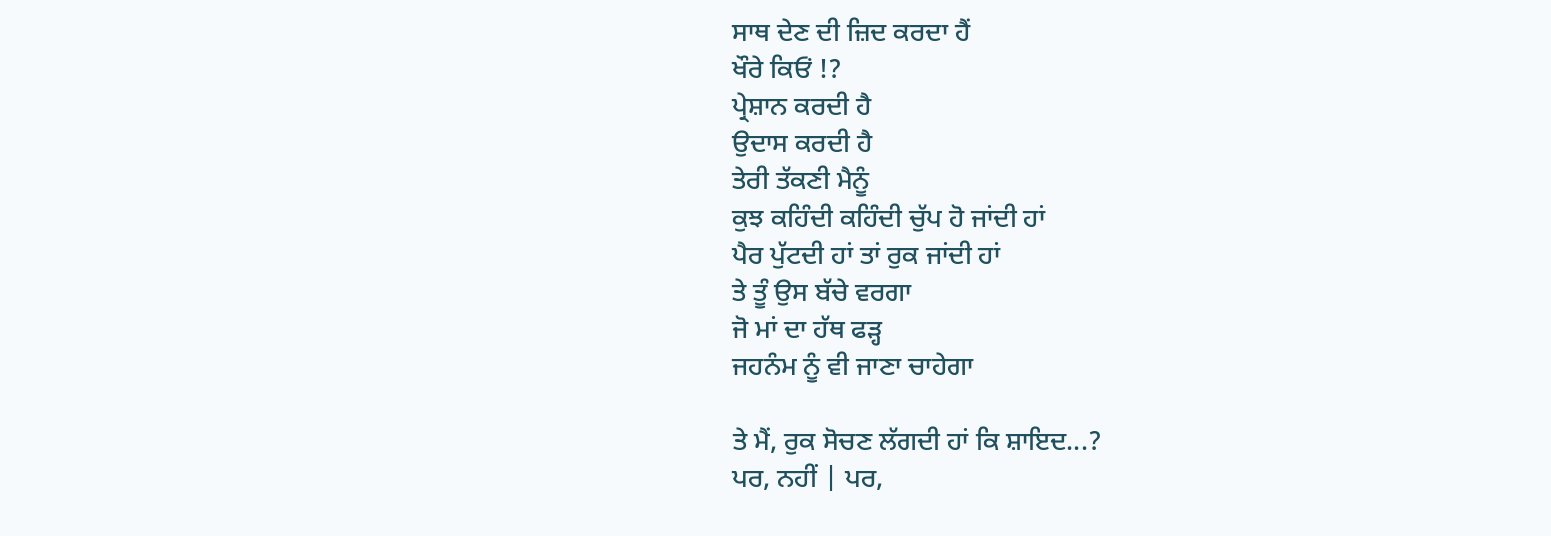ਸਾਥ ਦੇਣ ਦੀ ਜ਼ਿਦ ਕਰਦਾ ਹੈਂ
ਖੌਰੇ ਕਿਓਂ !?
ਪ੍ਰੇਸ਼ਾਨ ਕਰਦੀ ਹੈ
ਉਦਾਸ ਕਰਦੀ ਹੈ
ਤੇਰੀ ਤੱਕਣੀ ਮੈਨੂੰ
ਕੁਝ ਕਹਿੰਦੀ ਕਹਿੰਦੀ ਚੁੱਪ ਹੋ ਜਾਂਦੀ ਹਾਂ
ਪੈਰ ਪੁੱਟਦੀ ਹਾਂ ਤਾਂ ਰੁਕ ਜਾਂਦੀ ਹਾਂ
ਤੇ ਤੂੰ ਉਸ ਬੱਚੇ ਵਰਗਾ
ਜੋ ਮਾਂ ਦਾ ਹੱਥ ਫੜ੍ਹ
ਜਹਨੰਮ ਨੂੰ ਵੀ ਜਾਣਾ ਚਾਹੇਗਾ

ਤੇ ਮੈਂ, ਰੁਕ ਸੋਚਣ ਲੱਗਦੀ ਹਾਂ ਕਿ ਸ਼ਾਇਦ...?
ਪਰ, ਨਹੀਂ | ਪਰ,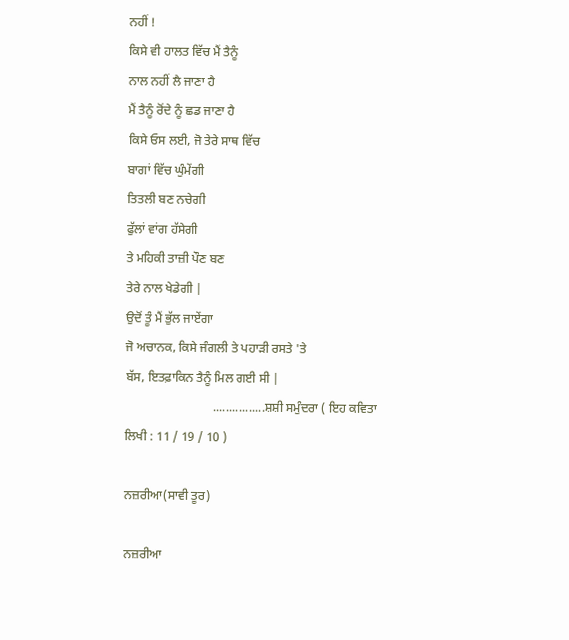ਨਹੀਂ !
ਕਿਸੇ ਵੀ ਹਾਲਤ ਵਿੱਚ ਮੈਂ ਤੈਨੂੰ
ਨਾਲ ਨਹੀਂ ਲੈ ਜਾਣਾ ਹੈ
ਮੈਂ ਤੈਨੂੰ ਰੋਂਦੇ ਨੂੰ ਛਡ ਜਾਣਾ ਹੈ
ਕਿਸੇ ਓਸ ਲਈ, ਜੋ ਤੇਰੇ ਸਾਥ ਵਿੱਚ
ਬਾਗਾਂ ਵਿੱਚ ਘੁੰਮੇਂਗੀ
ਤਿਤਲੀ ਬਣ ਨਚੇਗੀ
ਫੁੱਲਾਂ ਵਾਂਗ ਹੱਸੇਗੀ
ਤੇ ਮਹਿਕੀ ਤਾਜ਼ੀ ਪੌਣ ਬਣ
ਤੇਰੇ ਨਾਲ ਖੇਡੇਗੀ |
ਉਦੋਂ ਤੂੰ ਮੈਂ ਭੁੱਲ ਜਾਏਂਗਾ
ਜੋ ਅਚਾਨਕ, ਕਿਸੇ ਜੰਗਲੀ ਤੇ ਪਹਾੜੀ ਰਸਤੇ 'ਤੇ
ਬੱਸ, ਇਤਫ਼ਾਕਿਨ ਤੈਨੂੰ ਮਿਲ ਗਈ ਸੀ |
                            ................ਸ਼ਸ਼ੀ ਸਮੁੰਦਰਾ ( ਇਹ ਕਵਿਤਾ ਲਿਖੀ : 11 / 19 / 10 )

ਨਜ਼ਰੀਆ(ਸਾਵੀ ਤੂਰ)

ਨਜ਼ਰੀਆ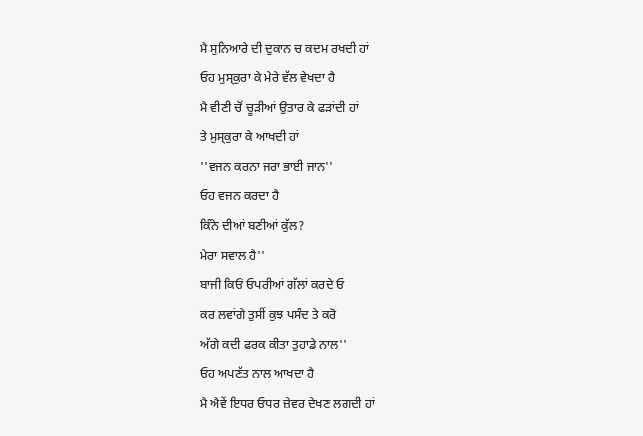ਮੈ ਸੁਨਿਆਰੇ ਦੀ ਦੁਕਾਨ ਚ ਕਦਮ ਰਖਦੀ ਹਾਂ
ਓਹ ਮੁਸ੍ਕੁਰਾ ਕੇ ਮੇਰੇ ਵੱਲ ਵੇਖਦਾ ਹੈ
ਮੈ ਵੀਣੀ ਚੋਂ ਚੂੜੀਆਂ ਉਤਾਰ ਕੇ ਫੜਾਂਦੀ ਹਾਂ
ਤੇ ਮੁਸ੍ਕੁਰਾ ਕੇ ਆਖਦੀ ਹਾਂ
''ਵਜਨ ਕਰਨਾ ਜਰਾ ਭਾਈ ਜਾਨ''
ਓਹ ਵਜਨ ਕਰਦਾ ਹੈ
ਕਿੰਨੇ ਦੀਆਂ ਬਣੀਆਂ ਕੁੱਲ?
ਮੇਰਾ ਸਵਾਲ ਹੈ''
ਬਾਜੀ ਕਿਓਂ ਓਪਰੀਆਂ ਗੱਲਾਂ ਕਰਦੇ ਓ
ਕਰ ਲਵਾਂਗੇ ਤੁਸੀਂ ਕੁਝ ਪਸੰਦ ਤੇ ਕਰੋ
ਅੱਗੇ ਕਦੀ ਫਰਕ ਕੀਤਾ ਤੁਹਾਡੇ ਨਾਲ''
ਓਹ ਅਪਣੱਤ ਨਾਲ ਆਖਦਾ ਹੈ
ਮੈ ਐਵੇਂ ਇਧਰ ਓਧਰ ਜ਼ੇਵਰ ਦੇਖਣ ਲਗਦੀ ਹਾਂ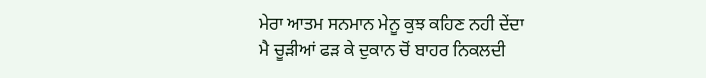ਮੇਰਾ ਆਤਮ ਸਨਮਾਨ ਮੇਨੂ ਕੁਝ ਕਹਿਣ ਨਹੀ ਦੇਂਦਾ
ਮੈ ਚੂੜੀਆਂ ਫੜ ਕੇ ਦੁਕਾਨ ਚੋਂ ਬਾਹਰ ਨਿਕਲਦੀ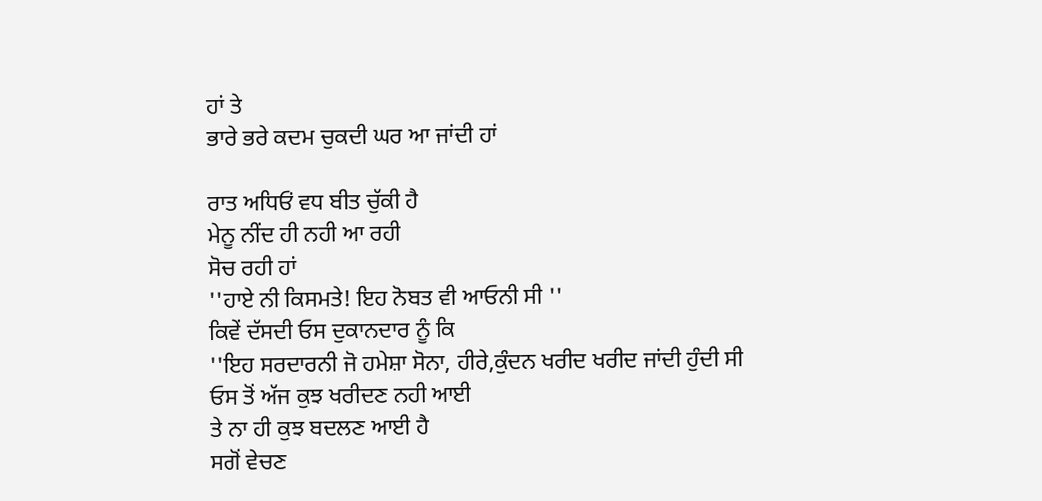ਹਾਂ ਤੇ
ਭਾਰੇ ਭਰੇ ਕਦਮ ਚੁਕਦੀ ਘਰ ਆ ਜਾਂਦੀ ਹਾਂ

ਰਾਤ ਅਧਿਓਂ ਵਧ ਬੀਤ ਚੁੱਕੀ ਹੈ
ਮੇਨੂ ਨੀਂਦ ਹੀ ਨਹੀ ਆ ਰਹੀ
ਸੋਚ ਰਹੀ ਹਾਂ
''ਹਾਏ ਨੀ ਕਿਸਮਤੇ! ਇਹ ਨੋਬਤ ਵੀ ਆਓਨੀ ਸੀ ''
ਕਿਵੇਂ ਦੱਸਦੀ ਓਸ ਦੁਕਾਨਦਾਰ ਨੂੰ ਕਿ
''ਇਹ ਸਰਦਾਰਨੀ ਜੋ ਹਮੇਸ਼ਾ ਸੋਨਾ, ਹੀਰੇ,ਕੁੰਦਨ ਖਰੀਦ ਖਰੀਦ ਜਾਂਦੀ ਹੁੰਦੀ ਸੀ
ਓਸ ਤੋਂ ਅੱਜ ਕੁਝ ਖਰੀਦਣ ਨਹੀ ਆਈ
ਤੇ ਨਾ ਹੀ ਕੁਝ ਬਦਲਣ ਆਈ ਹੈ
ਸਗੋਂ ਵੇਚਣ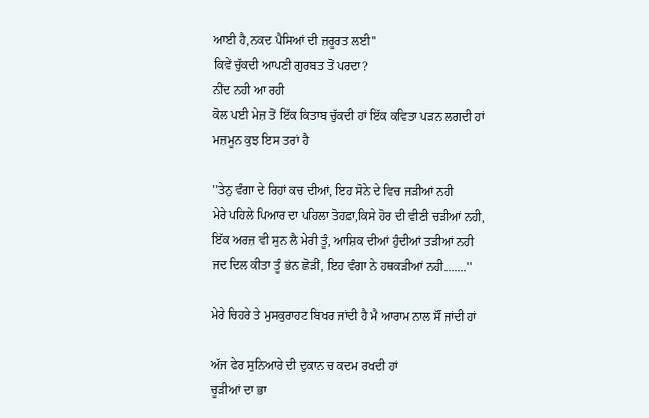ਆਈ ਹੈ,ਨਕਦ ਪੈਸਿਆਂ ਦੀ ਜ਼ਰੂਰਤ ਲਈ''
ਕਿਵੇਂ ਚੁੱਕਦੀ ਆਪਣੀ ਗੁਰਬਤ ਤੋਂ ਪਰਦਾ?
ਨੀਂਦ ਨਹੀ ਆ ਰਹੀ
ਕੋਲ ਪਈ ਮੇਜ਼ ਤੋਂ ਇੱਕ ਕਿਤਾਬ ਚੁੱਕਦੀ ਹਾਂ ਇੱਕ ਕਵਿਤਾ ਪੜਨ ਲਗਦੀ ਹਾਂ
ਮਜ਼ਮੂਨ ਕੁਝ ਇਸ ਤਰਾਂ ਹੈ

''ਤੇਨੁ ਵੰਗਾ ਦੇ ਰਿਹਾਂ ਕਚ ਦੀਆਂ, ਇਹ ਸੋਨੇ ਦੇ ਵਿਚ ਜੜੀਆਂ ਨਹੀ
ਮੇਰੇ ਪਹਿਲੇ ਪਿਆਰ ਦਾ ਪਹਿਲਾ ਤੋਹਫ਼ਾ,ਕਿਸੇ ਹੋਰ ਦੀ ਵੀਣੀ ਚੜੀਆਂ ਨਹੀ,
ਇੱਕ ਅਰਜ਼ ਵੀ ਸੁਨ ਲੈ ਮੇਰੀ ਤੂੰ, ਆਸ਼ਿਕ ਦੀਆਂ ਹੁੰਦੀਆਂ ਤੜੀਆਂ ਨਹੀ
ਜਦ ਦਿਲ ਕੀਤਾ ਤੂੰ ਭਂਨ ਛੋੜੀਂ, ਇਹ ਵੰਗਾ ਨੇ ਹਥਕੜੀਆਂ ਨਹੀ........''

ਮੇਰੇ ਚਿਹਰੇ ਤੇ ਮੁਸਕੁਰਾਹਟ ਬਿਖਰ ਜਾਂਦੀ ਹੈ ਮੈ ਆਰਾਮ ਨਾਲ ਸੌਂ ਜਾਂਦੀ ਹਾਂ

ਅੱਜ ਫੇਰ ਸੁਨਿਆਰੇ ਦੀ ਦੁਕਾਨ ਚ ਕਦਮ ਰਖਦੀ ਹਾਂ
ਚੂੜੀਆਂ ਦਾ ਭਾ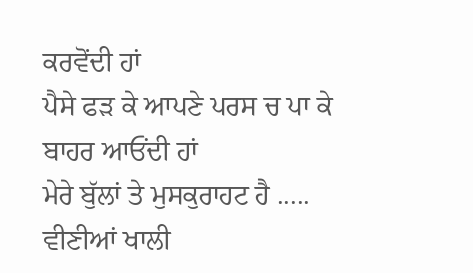ਕਰਵੋਂਦੀ ਹਾਂ
ਪੈਸੇ ਫੜ ਕੇ ਆਪਣੇ ਪਰਸ ਚ ਪਾ ਕੇ ਬਾਹਰ ਆਓਂਦੀ ਹਾਂ
ਮੇਰੇ ਬੁੱਲਾਂ ਤੇ ਮੁਸਕੁਰਾਹਟ ਹੈ .....
ਵੀਣੀਆਂ ਖਾਲੀ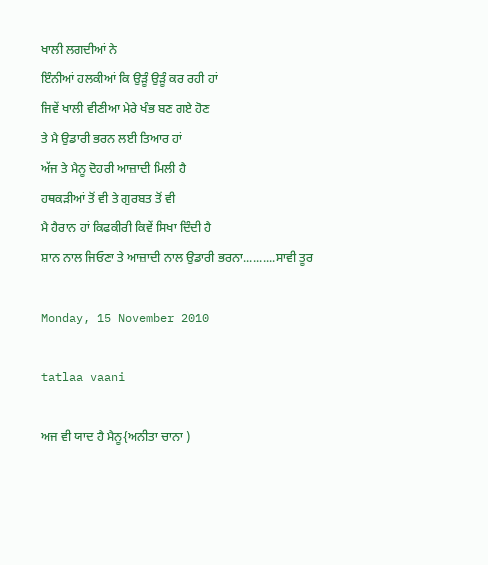ਖਾਲੀ ਲਗਦੀਆਂ ਨੇ
ਇੰਨੀਆਂ ਹਲਕੀਆਂ ਕਿ ਉੜੂੰ ਉੜੂੰ ਕਰ ਰਹੀ ਹਾਂ
ਜਿਵੇਂ ਖਾਲੀ ਵੀਣੀਆ ਮੇਰੇ ਖੰਭ ਬਣ ਗਏ ਹੋਣ
ਤੇ ਮੈ ਉਡਾਰੀ ਭਰਨ ਲਈ ਤਿਆਰ ਹਾਂ
ਅੱਜ ਤੇ ਮੈਨੂ ਦੋਹਰੀ ਆਜ਼ਾਦੀ ਮਿਲੀ ਹੈ
ਹਥਕੜੀਆਂ ਤੋਂ ਵੀ ਤੇ ਗੁਰਬਤ ਤੋਂ ਵੀ
ਮੈ ਹੈਰਾਨ ਹਾਂ ਕਿਫਕੀਰੀ ਕਿਵੇਂ ਸਿਖਾ ਦਿੰਦੀ ਹੈ
ਸ਼ਾਨ ਨਾਲ ਜਿਓਣਾ ਤੇ ਆਜ਼ਾਦੀ ਨਾਲ ਉਡਾਰੀ ਭਰਨਾ..........ਸਾਵੀ ਤੂਰ

Monday, 15 November 2010

tatlaa vaani

ਅਜ ਵੀ ਯਾਦ ਹੈ ਮੈਨੂ{ਅਨੀਤਾ ਚਾਨਾ )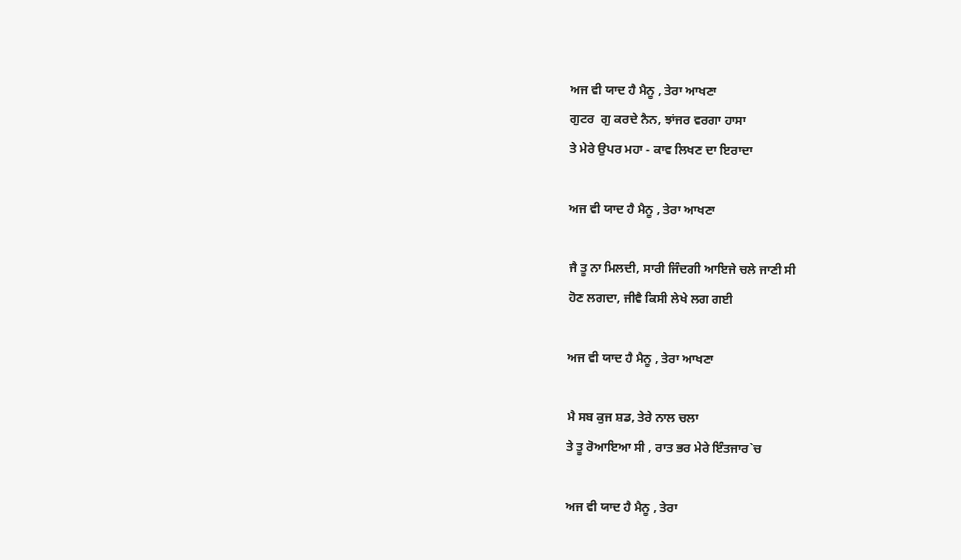ਅਜ ਵੀ ਯਾਦ ਹੈ ਮੈਨੂ , ਤੇਰਾ ਆਖਣਾ
ਗੁਟਰ  ਗੁ ਕਰਦੇ ਨੈਨ, ਝਾਂਜਰ ਵਰਗਾ ਹਾਸਾ
ਤੇ ਮੇਰੇ ਉਪਰ ਮਹਾ - ਕਾਵ ਲਿਖਣ ਦਾ ਇਰਾਦਾ

ਅਜ ਵੀ ਯਾਦ ਹੈ ਮੈਨੂ , ਤੇਰਾ ਆਖਣਾ

ਜੈ ਤੂ ਨਾ ਮਿਲਦੀ, ਸਾਰੀ ਜਿੰਦਗੀ ਆਇਜੇ ਚਲੇ ਜਾਣੀ ਸੀ
ਹੋਣ ਲਗਦਾ, ਜੀਵੈ ਕਿਸੀ ਲੇਖੇ ਲਗ ਗਈ

ਅਜ ਵੀ ਯਾਦ ਹੈ ਮੈਨੂ , ਤੇਰਾ ਆਖਣਾ

ਮੈ ਸਬ ਕੁਜ ਸ਼ਡ, ਤੇਰੇ ਨਾਲ ਚਲਾ
ਤੇ ਤੂ ਰੋਆਇਆ ਸੀ , ਰਾਤ ਭਰ ਮੇਰੇ ਇੰਤਜਾਰ`ਚ

ਅਜ ਵੀ ਯਾਦ ਹੈ ਮੈਨੂ , ਤੇਰਾ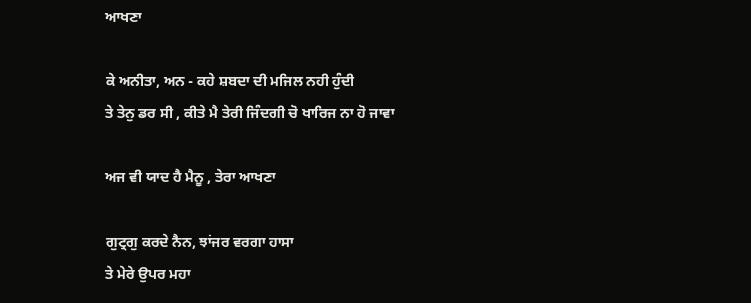ਆਖਣਾ

ਕੇ ਅਨੀਤਾ, ਅਨ - ਕਹੇ ਸ਼ਬਦਾ ਦੀ ਮਜਿਲ ਨਹੀ ਹੁੰਦੀ
ਤੇ ਤੇਨੁ ਡਰ ਸੀ , ਕੀਤੇ ਮੈ ਤੇਰੀ ਜਿੰਦਗੀ ਚੋ ਖਾਰਿਜ ਨਾ ਹੋ ਜਾਵਾ

ਅਜ ਵੀ ਯਾਦ ਹੈ ਮੈਨੂ , ਤੇਰਾ ਆਖਣਾ

ਗੁਟ੍ਰਗੁ ਕਰਦੇ ਨੈਨ, ਝਾਂਜਰ ਵਰਗਾ ਹਾਸਾ
ਤੇ ਮੇਰੇ ਉਪਰ ਮਹਾ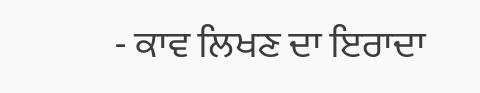- ਕਾਵ ਲਿਖਣ ਦਾ ਇਰਾਦਾ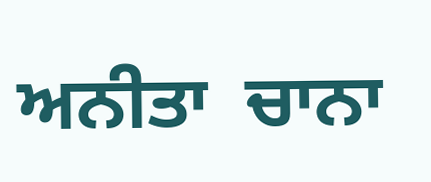ਅਨੀਤਾ  ਚਾਨਾ